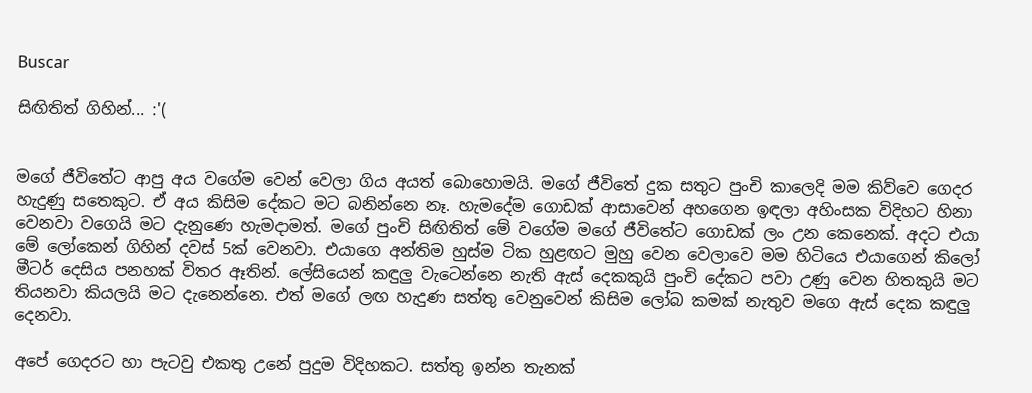Buscar

සිඟිතිත් ගිහින්... :'(


මගේ ජීවිතේට ආපු අය වගේම වෙන් වෙලා ගිය අයත් බොහොමයි. මගේ ජීවිතේ දුක සතුට පුංචි කාලෙදි මම කිව්වෙ ගෙදර හැදුණු සතෙකුට. ඒ අය කිසිම දේකට මට බනින්නෙ නෑ. හැමදේම ගොඩක් ආසාවෙන් අහගෙන ඉඳලා අහිංසක විදිහට හිනා වෙනවා වගෙයි මට දැනුණෙ හැමදාමත්. මගේ පුංචි සිඟිතිත් මේ වගේම මගේ ජීවිතේට ගොඩක් ලං උන කෙනෙක්. අදට එයා මේ ලෝකෙන් ගිහින් දවස් 5ක් වෙනවා. එයාගෙ අන්තිම හුස්ම ටික හුළඟට මුහු වෙන වෙලාවෙ මම හිටියෙ එයාගෙන් කිලෝ මීටර් දෙසිය පනහක් විතර ඈතින්. ලේසියෙන් කඳුලු වැටෙන්නෙ නැති ඇස් දෙකකුයි පුංචි දේකට පවා උණු වෙන හිතකුයි මට තියනවා කියලයි මට දැනෙන්නෙ. එත් මගේ ලඟ හැදුණ සත්තු වෙනුවෙන් කිසිම ලෝබ කමක් නැතුව මගෙ ඇස් දෙක කඳුලු දෙනවා.

අපේ ගෙදරට හා පැටවු එකතු උනේ පුදුම විදිහකට. සත්තු ඉන්න තැනක්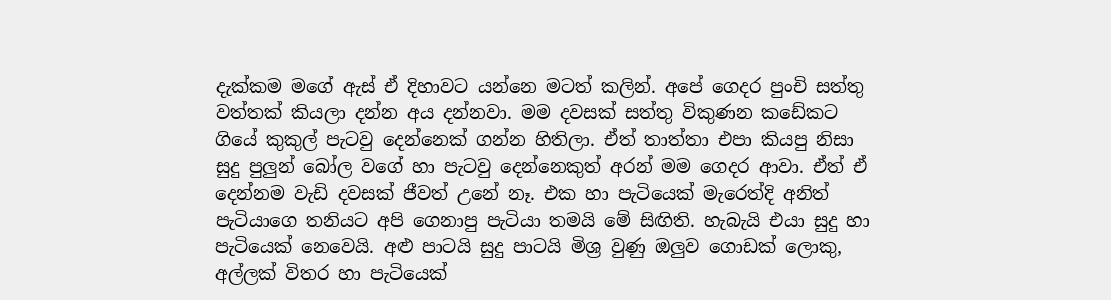දැක්කම මගේ ඇස් ඒ දිහාවට යන්නෙ මටත් කලින්. අපේ ගෙදර පුංචි සත්තු වත්තක් කියලා දන්න අය දන්නවා. මම දවසක් සත්තු විකුණන කඩේකට ගියේ කුකුල් පැටවු දෙන්නෙක් ගන්න හිතිලා. ඒත් තාත්තා එපා කියපු නිසා සුදු පුලුන් බෝල වගේ හා පැටවු දෙන්නෙකුත් අරන් මම ගෙදර ආවා. ඒත් ඒ දෙන්නම වැඩි දවසක් ජීවත් උනේ නෑ. එක හා පැටියෙක් මැරෙත්දි අනිත් පැටියාගෙ තනියට අපි ගෙනාපු පැටියා තමයි මේ සිඟිති. හැබැයි එයා සුදු හා පැටියෙක් නෙවෙයි. අළු පාටයි සුදු පාටයි මිශ්‍ර වුණු ඔලුව ගොඩක් ලොකු, අල්ලක් විතර හා පැටියෙක්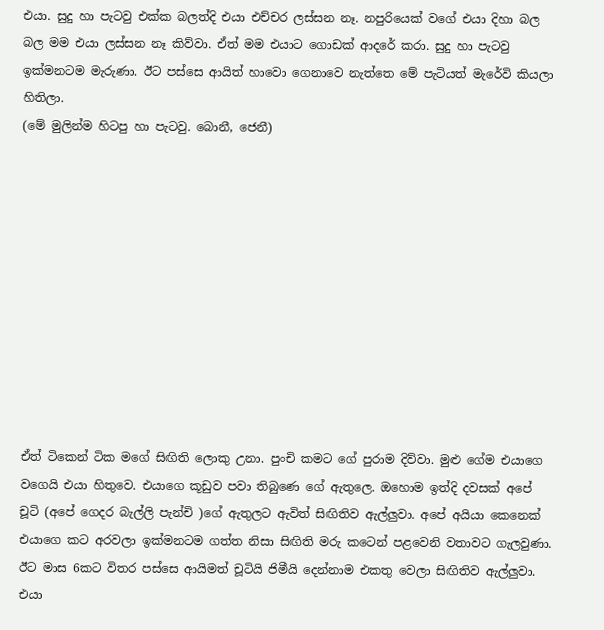එයා. සුදු හා පැටවු එක්ක බලත්දි එයා එච්චර ලස්සන නෑ. නපුරියෙක් වගේ එයා දිහා බල බල මම එයා ලස්සන නෑ කිව්වා. ඒත් මම එයාට ගොඩක් ආදරේ කරා. සුදු හා පැටවු ඉක්මනටම මැරුණා. ඊට පස්සෙ ආයිත් හාවො ගෙනාවෙ නැත්තෙ මේ පැටියත් මැරේවි කියලා හිතිලා.
(මේ මුලින්ම හිටපු හා පැටවු. බොනී, ජෙනී)











ඒත් ටිකෙන් ටික මගේ සිඟිති ලොකු උනා. පුංචි කමට ගේ පුරාම දිව්වා. මුළු ගේම එයාගෙ වගෙයි එයා හිතුවෙ. එයාගෙ කූඩුව පවා තිබුණෙ ගේ ඇතුලෙ. ඔහොම ඉත්දි දවසක් අපේ චූටි (අපේ ගෙදර බැල්ලි පැන්චි )ගේ ඇතුලට ඇවිත් සිඟිතිව ඇල්ලුවා. අපේ අයියා කෙනෙක් එයාගෙ කට අරවලා ඉක්මනටම ගත්ත නිසා සිඟිති මරු කටෙන් පළවෙනි වතාවට ගැලවුණා. ඊට මාස 6කට විතර පස්සෙ ආයිමත් චූටියි ජිමීයි දෙන්නාම එකතු වෙලා සිඟිතිව ඇල්ලුවා. එයා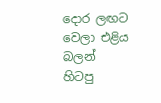දොර ලඟට වෙලා එළිය බලන් හිටපු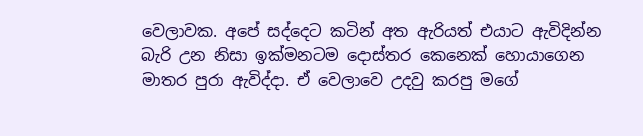වෙලාවක. අපේ සද්දෙට කටින් අත ඇරියත් එයාට ඇවිදින්න බැරි උන නිසා ඉක්මනටම දොස්තර කෙනෙක් හොයාගෙන මාතර පුරා ඇවිද්දා. ඒ වෙලාවෙ උදවු කරපු මගේ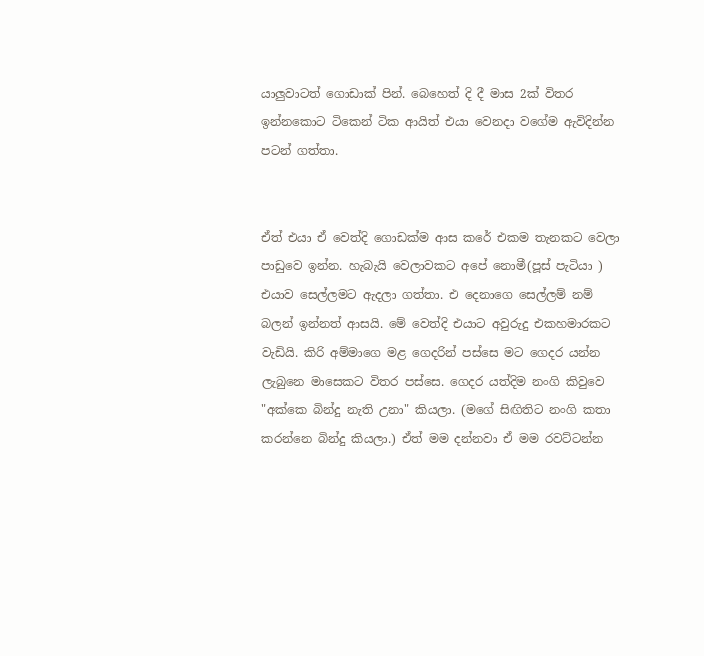යාලුවාටත් ගොඩාක් පින්. බෙහෙත් දි දී මාස 2ක් විතර ඉන්නකොට ටිකෙන් ටික ආයිත් එයා වෙනදා වගේම ඇවිදින්න පටන් ගත්තා.


ඒත් එයා ඒ වෙත්දි ගොඩක්ම ආස කරේ එකම තැනකට වෙලා පාඩුවෙ ඉන්න. හැබැයි වෙලාවකට අපේ නොමී(පූස් පැටියා ) එයාව සෙල්ලමට ඇදලා ගත්තා. එ දෙනාගෙ සෙල්ලම් නම් බලන් ඉන්නත් ආසයි. මේ වෙත්දි එයාට අවුරුදු එකහමාරකට වැඩියි. කිරි අම්මාගෙ මළ ගෙදරින් පස්සෙ මට ගෙදර යන්න ලැබුනෙ මාසෙකට විතර පස්සෙ. ගෙදර යත්දිම නංගි කිවුවෙ "අක්කෙ බින්දු නැති උනා" කියලා. (මගේ සිඟිතිට නංගි කතා කරන්නෙ බින්දු කියලා.) ඒත් මම දන්නවා ඒ මම රවට්ටන්න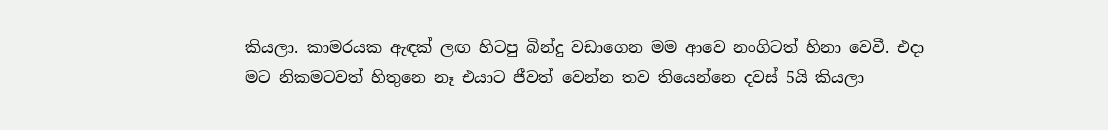කියලා. කාමරයක ඇඳක් ලඟ හිටපු බින්දු වඩාගෙන මම ආවෙ නංගිටත් හිනා වෙවී. එදා මට නිකමටවත් හිතුනෙ නෑ එයාට ජීවත් වෙන්න තව තියෙන්නෙ දවස් 5යි කියලා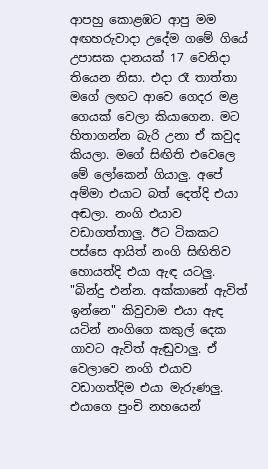ආපහු කොළඹට ආපු මම අඟහරුවාදා උදේම ගමේ ගියේ උපාසක දානයක් 17 වෙනිදා තියෙන නිසා. එදා රෑ තාත්තා මගේ ලඟට ආවෙ ගෙදර මළ ගෙයක් වෙලා කියාගෙන. මට හිතාගන්න බැරි උනා ඒ කවුද කියලා. මගේ සිඟිති එවෙලෙ මේ ලෝකෙන් ගියාලු. අපේ අම්මා එයාට බත් දෙත්දි එයා අඬලා. නංගි එයාව වඩාගත්තාලු. ඊට ටිකකට පස්සෙ ආයිත් නංගි සිඟිතිව හොයත්දි එයා ඇඳ යටලු. "බින්දු එන්න. අක්කානේ ඇවිත් ඉන්නෙ" කිවුවාම එයා ඇඳ යටින් නංගිගෙ කකුල් දෙක ගාවට ඇවිත් ඇඬුවාලු. ඒ වෙලාවෙ නංගි එයාව වඩාගත්දිම එයා මැරුණලු. එයාගෙ පුංචි නහයෙන්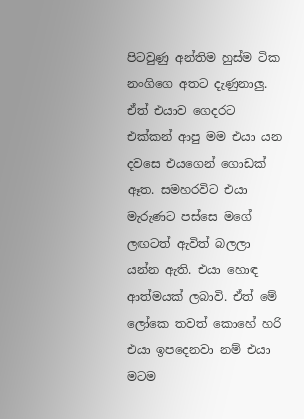පිටවුණු අන්තිම හුස්ම ටික නංගිගෙ අතට දැණුනාලු. ඒත් එයාව ගෙදරට එක්කන් ආපු මම එයා යන දවසෙ එයගෙන් ගොඩක් ඈත. සමහරවිට එයා මැරුණට පස්සෙ මගේ ලඟටත් ඇවිත් බලලා යන්න ඇති. එයා හොඳ ආත්මයක් ලබාවි. ඒත් මේ ලෝකෙ තවත් කොහේ හරි එයා ඉපදෙනවා නම් එයා මටම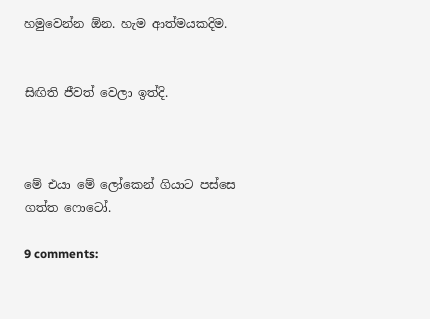හමුවෙන්න ඕන. හැම ආත්මයකදිම.


සිඟිති ජීවත් වෙලා ඉත්දි.



මේ එයා මේ ලෝකෙන් ගියාට පස්සෙ ගත්ත ෆොටෝ.

9 comments: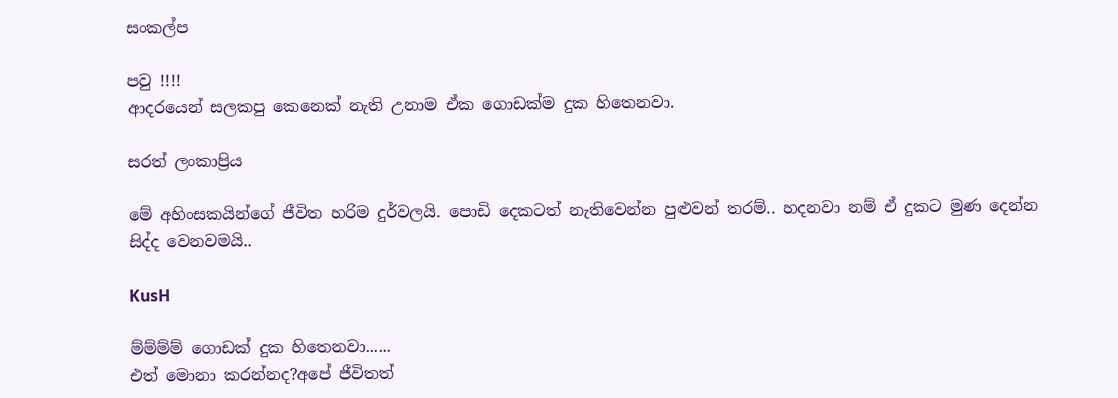සංකල්ප

පවු !!!!
ආදරයෙන් සලකපු කෙනෙක් නැති උනාම ඒක ගොඩක්ම දුක හිතෙනවා.

සරත් ලංකාප්‍රිය

මේ අහිංසකයින්ගේ ජීවිත හරිම දුර්වලයි. පොඩි දෙකටත් නැතිවෙන්න පුළුවන් තරම්.. හදනවා නම් ඒ දුකට මුණ දෙන්න සිද්ද වෙනවමයි..

KusH

ම්ම්ම්ම් ගොඩක් දුක හිතෙනවා......
එත් මොනා කරන්නද?අපේ ජීවිතත්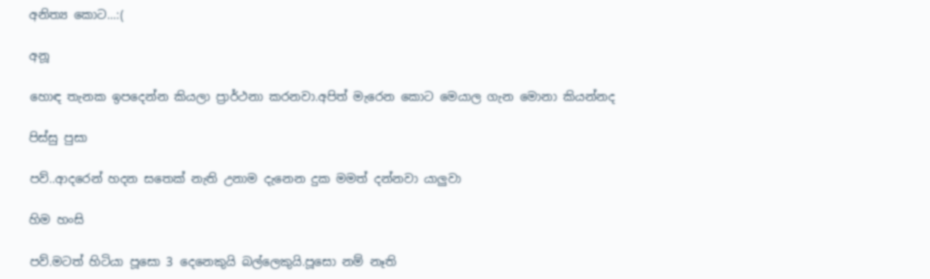අනිත්‍ය කොට...:(

අනූ

හොඳ තැනක ඉපදෙන්න කියලා ප්‍රාර්ථනා කරනවා.අපිත් මැරෙන කොට මෙයාල ගැන මොනා කියන්නද

පිස්සු පුසා

පව්..ආදරෙන් හදන සතෙක් නැති උනාම දැනෙන දුක මමත් දන්නවා යාලුවා

හිම හංසි

පව්.මටත් හිටියා පූසො 3 දෙනෙකුයි බල්ලෙකුයි.පූසො නම් නෑති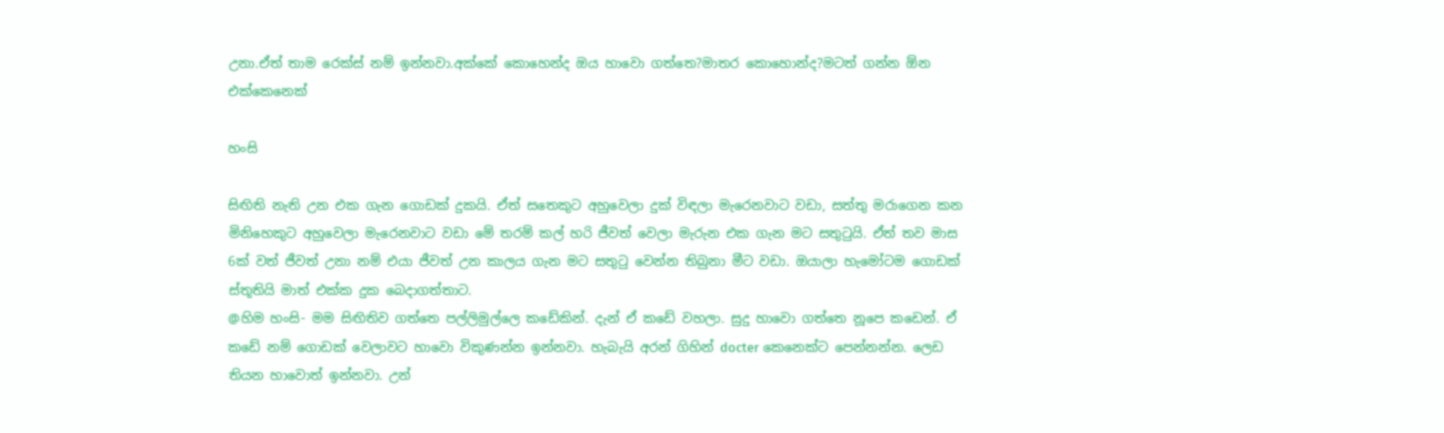උනා.ඒත් තාම රෙක්ස් නම් ඉන්නවා.අක්කේ කොහෙන්ද ඔය හාවො ගත්තෙ?මාතර කොහොන්ද?මටත් ගන්න ඕන එක්කෙනෙක්

හංසි

සිඟිති නැති උන එක ගැන ගොඩක් දුකයි. ඒත් සතෙකුට අහුවෙලා දුක් විඳලා මැරෙනවාට වඩා, සත්තු මරාගෙන කන මිනිහෙකුට අහුවෙලා මැරෙනවාට වඩා මේ තරම් කල් හරි ජීවත් වෙලා මැරුන එක ගැන මට සතුටුයි. ඒත් තව මාස 6ක් වත් ජීවත් උනා නම් එයා ජීවත් උන කාලය ගැන මට සතුටු වෙන්න තිබුනා මීට වඩා. ඔයාලා හැමෝටම ගොඩක් ස්තූතියි මාත් එක්ක දුක බෙදාගත්තාට.
@හිම හංසි- මම සිඟිතිව ගත්තෙ පල්ලිමුල්ලෙ කඩේකින්. දැන් ඒ කඩේ වහලා. සුදු හාවො ගත්තෙ නූපෙ කඩෙන්. ඒ කඩේ නම් ගොඩක් වෙලාවට හාවො විකුණන්න ඉන්නවා. හැබැයි අරන් ගිහින් docter කෙනෙක්ට පෙන්නන්න. ලෙඩ තියන හාවොත් ඉන්නවා. උන්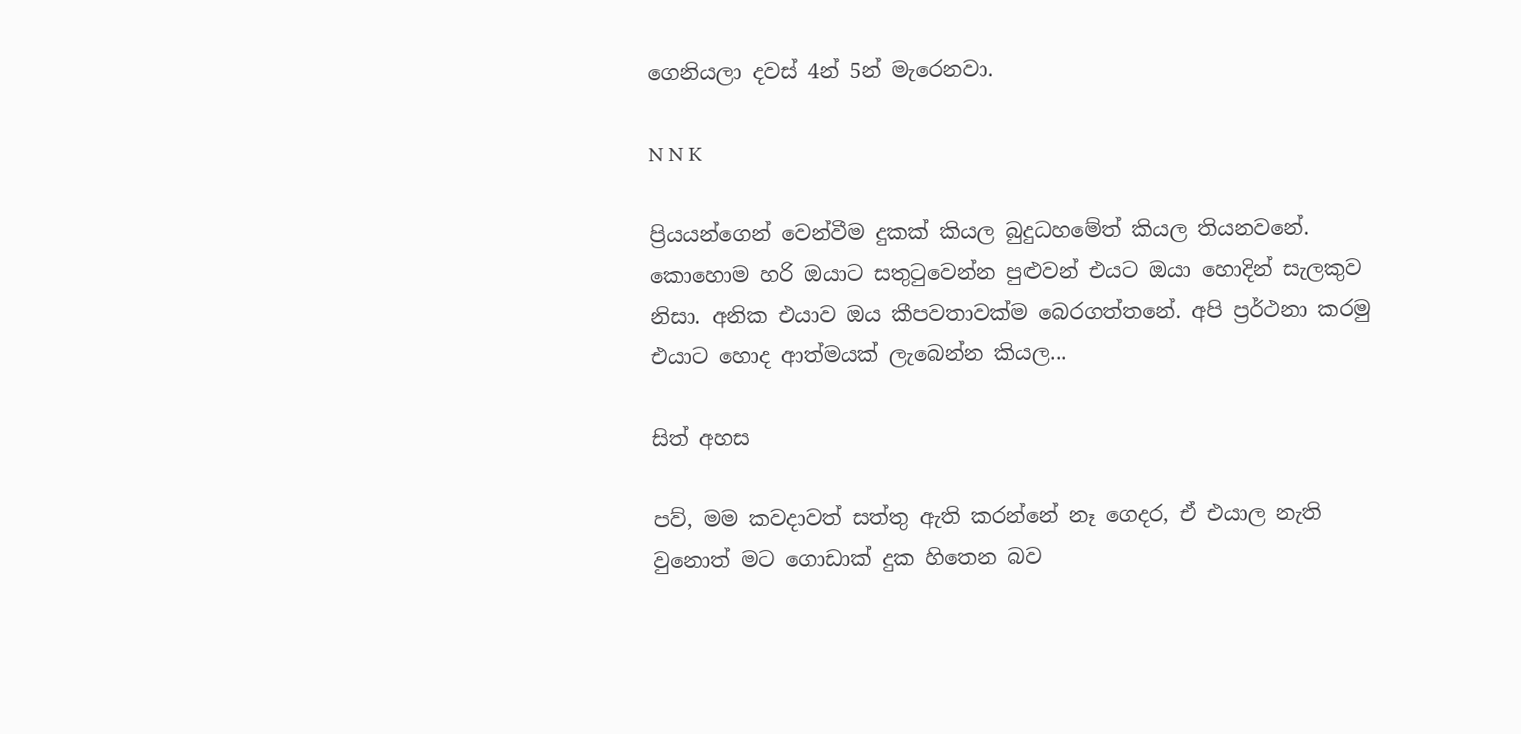ගෙනියලා දවස් 4න් 5න් මැරෙනවා.

N N K

ප්‍රියයන්ගෙන් වෙන්වීම දුකක් කියල බුදුධහමේත් කියල තියනවනේ. කොහොම හරි ඔයාට සතුටුවෙන්න පුළුවන් එයට ඔයා හොදින් සැලකුව නිසා. අනික එයාව ඔය කීපවතාවක්ම බෙරගත්තනේ. අපි ප්‍රර්ථනා කරමු එයාට හොද ආත්මයක් ලැබෙන්න කියල...

සිත් අහස

පව්, මම කවදාවත් සත්තු ඇති කරන්නේ නෑ ගෙදර, ඒ එයාල නැති වුනොත් මට ගොඩාක් දුක හිතෙන බව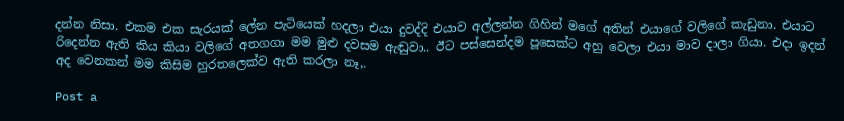දන්න නිසා. එකම එක සැරයක් ලේන පැටියෙක් හදලා එයා දුවද්දි එයාව අල්ලන්න ගිහින් මගේ අතින් එයාගේ වලිගේ කැඩුනා. එයාට රිදෙන්න ඇති කිය කියා වලිගේ අතගගා මම මුළු දවසම ඇඬුවා.. ඊට පස්සෙන්දම පූසෙක්ට අහු වෙලා එයා මාව දාලා ගියා. එදා ඉදන් අද වෙනකන් මම කිසිම හුරතලෙක්ව ඇති කරලා නෑ,.

Post a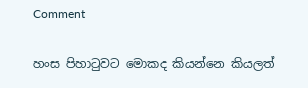Comment

හංස පිහාටුවට මොකද කියන්නෙ කියලත්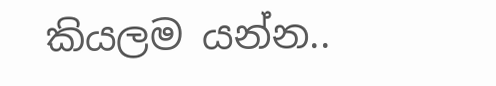කියලම යන්න..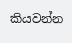කියවන්න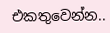එකතුවෙන්න..